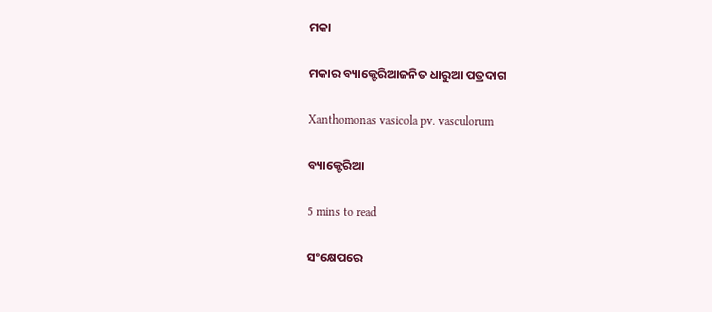ମକା

ମକାର ବ୍ୟାକ୍ଟେରିଆଜନିତ ଧାରୁଆ ପତ୍ରଦାଗ

Xanthomonas vasicola pv. vasculorum

ବ୍ୟାକ୍ଟେରିଆ

5 mins to read

ସଂକ୍ଷେପରେ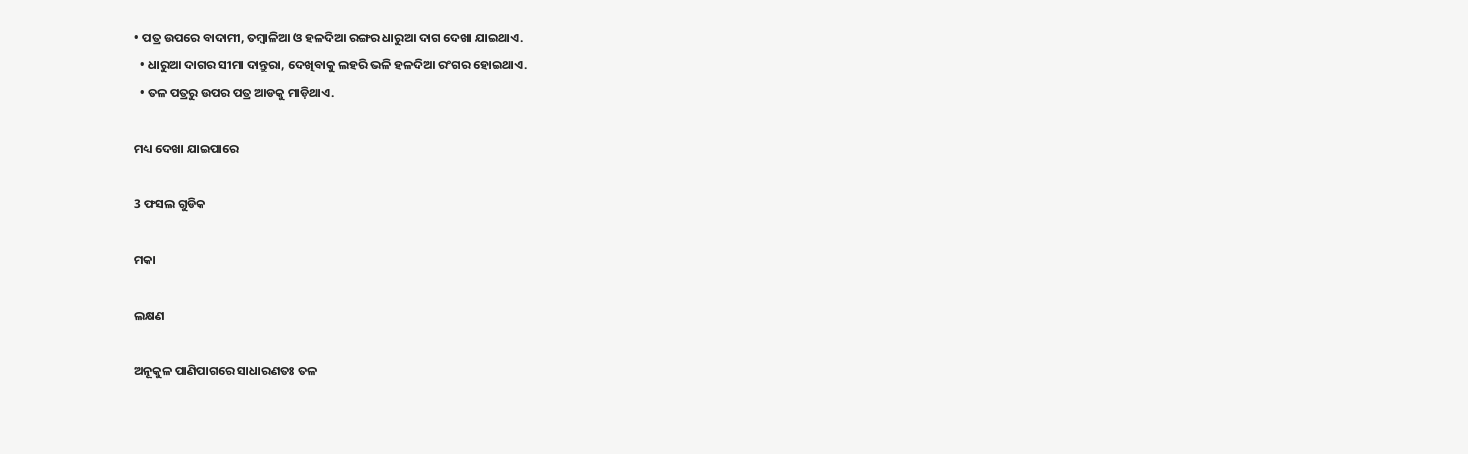• ପତ୍ର ଉପରେ ବାଦାମୀ, ତମ୍ବାଳିଆ ଓ ହଳଦିଆ ରଙ୍ଗର ଧାରୁଆ ଦାଗ ଦେଖା ଯାଇଥାଏ.
  • ଧାରୁଆ ଦାଗର ସୀମା ଦାନ୍ତୁରା, ଦେଖିବାକୁ ଲହରି ଭଳି ହଳଦିଆ ରଂଗର ହୋଇଥାଏ.
  • ତଳ ପତ୍ରରୁ ଉପର ପତ୍ର ଆଡକୁ ମାଡ଼ିଥାଏ.

ମଧ୍ୟ ଦେଖା ଯାଇପାରେ

3 ଫସଲ ଗୁଡିକ

ମକା

ଲକ୍ଷଣ

ଅନୂକୁଳ ପାଣିପାଗରେ ସାଧାରଣତଃ ତଳ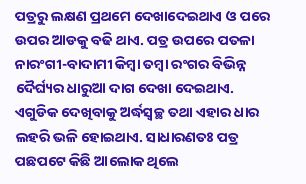ପତ୍ରରୁ ଲକ୍ଷଣ ପ୍ରଥମେ ଦେଖାଦେଇଥାଏ ଓ ପରେ ଉପର ଆଡକୁ ବଢି ଥାଏ. ପତ୍ର ଉପରେ ପତଳା ନାରଂଗୀ-ବାଦାମୀ କିମ୍ବା ତମ୍ବା ରଂଗର ବିଭିନ୍ନ ଦୈର୍ଘ୍ୟର ଧାରୁଆ ଦାଗ ଦେଖା ଦେଇଥାଏ. ଏଗୁଡିକ ଦେଖିବାକୁ ଅର୍ଦ୍ଧସ୍ୱଚ୍ଛ ତଥା ଏହାର ଧାର ଲହରି ଭଳି ହୋଇଥାଏ. ସାଧାରଣତଃ ପତ୍ର ପଛପଟେ କିଛି ଆଲୋକ ଥିଲେ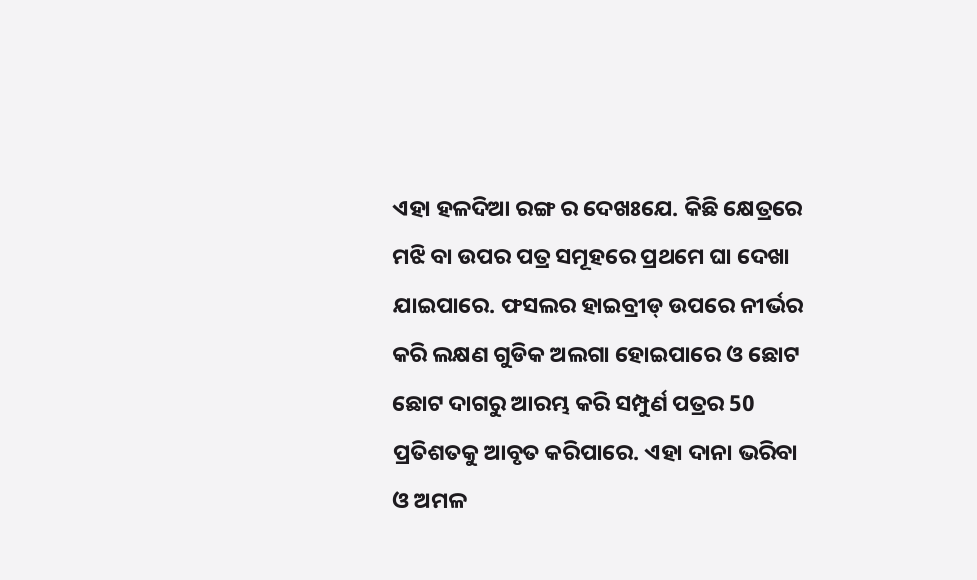ଏହା ହଳଦିଆ ରଙ୍ଗ ର ଦେଖଃଯେ. କିଛି କ୍ଷେତ୍ରରେ ମଝି ବା ଉପର ପତ୍ର ସମୂହରେ ପ୍ରଥମେ ଘା ଦେଖା ଯାଇପାରେ. ଫସଲର ହାଇବ୍ରୀଡ୍ ଉପରେ ନୀର୍ଭର କରି ଲକ୍ଷଣ ଗୁଡିକ ଅଲଗା ହୋଇପାରେ ଓ ଛୋଟ ଛୋଟ ଦାଗରୁ ଆରମ୍ଭ କରି ସମ୍ପୁର୍ଣ ପତ୍ରର 50 ପ୍ରତିଶତକୁ ଆବୃତ କରିପାରେ. ଏହା ଦାନା ଭରିବା ଓ ଅମଳ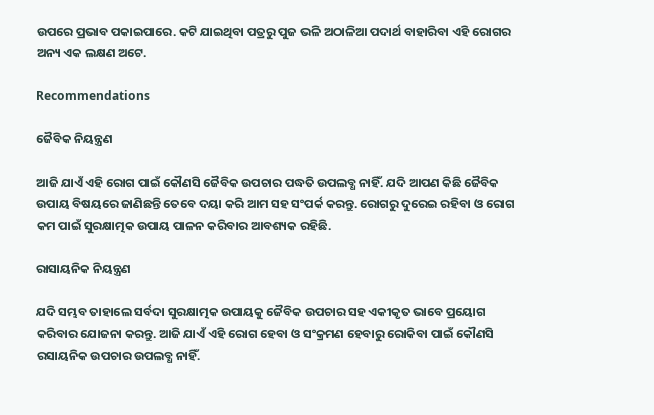ଉପରେ ପ୍ରଭାବ ପକାଇପାରେ. କଟି ଯାଇଥିବା ପତ୍ରରୁ ପୁଜ ଭଳି ଅଠାଳିଆ ପଦାର୍ଥ ବାହାରିବା ଏହି ରୋଗର ଅନ୍ୟ ଏକ ଲକ୍ଷଣ ଅଟେ.

Recommendations

ଜୈବିକ ନିୟନ୍ତ୍ରଣ

ଆଜି ଯାଏଁ ଏହି ରୋଗ ପାଇଁ କୌଣସି ଜୈବିକ ଉପଚାର ପଦ୍ଧତି ଉପଲବ୍ଧ ନାହିଁ. ଯଦି ଆପଣ କିଛି ଜୈବିକ ଉପାୟ ବିଷୟରେ ଜାଣିଛନ୍ତି ତେବେ ଦୟା କରି ଆମ ସହ ସଂପର୍କ କରନ୍ତୁ. ରୋଗରୁ ଦୁରେଇ ରହିବା ଓ ରୋଗ କମ ପାଇଁ ସୁରକ୍ଷାତ୍ମକ ଉପାୟ ପାଳନ କରିବାର ଆବଶ୍ୟକ ରହିଛି.

ରାସାୟନିକ ନିୟନ୍ତ୍ରଣ

ଯଦି ସମ୍ଭବ ତାହାଲେ ସର୍ବଦା ସୁରକ୍ଷାତ୍ମକ ଉପାୟକୁ ଜୈବିକ ଉପଚାର ସହ ଏକୀକୃତ ଭାବେ ପ୍ରୟୋଗ କରିବାର ଯୋଜନା କରନ୍ତୁ. ଆଜି ଯାଏଁ ଏହି ରୋଗ ହେବା ଓ ସଂକ୍ରମଣ ହେବାରୁ ରୋକିବା ପାଇଁ କୌଣସି ରସାୟନିକ ଉପଚାର ଉପଲବ୍ଧ ନାହିଁ.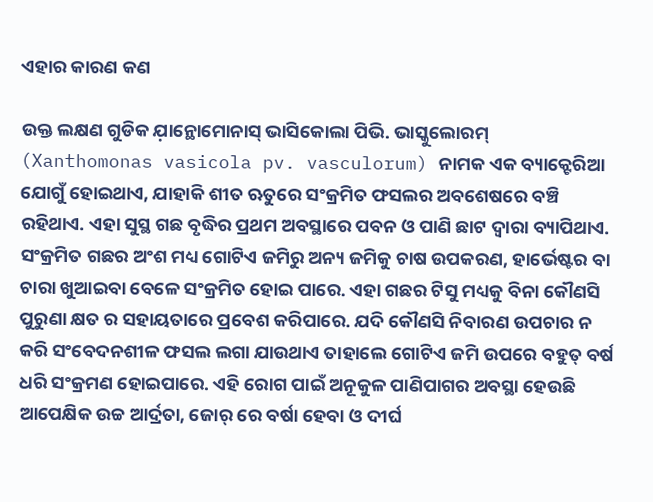ଏହାର କାରଣ କଣ

ଉକ୍ତ ଲକ୍ଷଣ ଗୁଡିକ ଯ଼ାନ୍ଥୋମୋନାସ୍ ଭାସିକୋଲା ପିଭି. ଭାସ୍କୁଲୋରମ୍ (Xanthomonas vasicola pv. vasculorum) ନାମକ ଏକ ବ୍ୟାକ୍ଟେରିଆ ଯୋଗୁଁ ହୋଇଥାଏ, ଯାହାକି ଶୀତ ଋତୁରେ ସଂକ୍ରମିତ ଫସଲର ଅବଶେଷରେ ବଞ୍ଚି ରହିଥାଏ. ଏହା ସୁସ୍ଥ ଗଛ ବୃଦ୍ଧିର ପ୍ରଥମ ଅବସ୍ଥାରେ ପବନ ଓ ପାଣି ଛାଟ ଦ୍ୱାରା ବ୍ୟାପିଥାଏ. ସଂକ୍ରମିତ ଗଛର ଅଂଶ ମଧ୍ୟ ଗୋଟିଏ ଜମିରୁ ଅନ୍ୟ ଜମିକୁ ଚାଷ ଉପକରଣ, ହାର୍ଭେଷ୍ଟର ବା ଚାରା ଖୁଆଇବା ବେଳେ ସଂକ୍ରମିତ ହୋଇ ପାରେ. ଏହା ଗଛର ଟିସୁ ମଧ୍ୟକୁ ବିନା କୌଣସି ପୁରୁଣା କ୍ଷତ ର ସହାୟତାରେ ପ୍ରବେଶ କରିପାରେ. ଯଦି କୌଣସି ନିବାରଣ ଉପଚାର ନ କରି ସଂବେଦନଶୀଳ ଫସଲ ଲଗା ଯାଉଥାଏ ତାହାଲେ ଗୋଟିଏ ଜମି ଉପରେ ବହୁତ୍ ବର୍ଷ ଧରି ସଂକ୍ରମଣ ହୋଇପାରେ. ଏହି ରୋଗ ପାଇଁ ଅନୂକୁଳ ପାଣିପାଗର ଅବସ୍ଥା ହେଉଛି ଆପେକ୍ଷିକ ଉଚ୍ଚ ଆର୍ଦ୍ରତା, ଜୋର୍ ରେ ବର୍ଷା ହେବା ଓ ଦୀର୍ଘ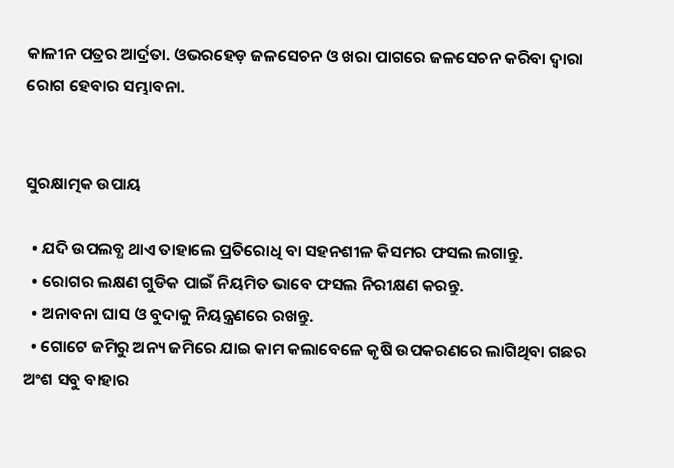କାଳୀନ ପତ୍ରର ଆର୍ଦ୍ରତା. ଓଭରହେଡ଼ ଜଳସେଚନ ଓ ଖରା ପାଗରେ ଜଳସେଚନ କରିବା ଦ୍ୱାରା ରୋଗ ହେବାର ସମ୍ଭାବନା.


ସୁରକ୍ଷାତ୍ମକ ଉପାୟ

  • ଯଦି ଉପଲବ୍ଧ ଥାଏ ତାହାଲେ ପ୍ରତିରୋଧି ବା ସହନଶୀଳ କିସମର ଫସଲ ଲଗାନ୍ତୁ.
  • ରୋଗର ଲକ୍ଷଣ ଗୁଡିକ ପାଇଁ ନିୟମିତ ଭାବେ ଫସଲ ନିରୀକ୍ଷଣ କରନ୍ତୁ.
  • ଅନାବନା ଘାସ ଓ ବୁଦାକୁ ନିୟନ୍ତ୍ରଣରେ ରଖନ୍ତୁ.
  • ଗୋଟେ ଜମିରୁ ଅନ୍ୟ ଜମିରେ ଯାଇ କାମ କଲାବେଳେ କୃଷି ଉପକରଣରେ ଲାଗିଥିବା ଗଛର ଅଂଶ ସବୁ ବାହାର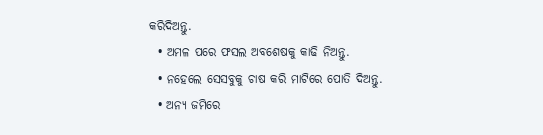କରିଦିଅନ୍ତୁ.
  • ଅମଳ ପରେ ଫସଲ ଅବଶେଷକୁ କାଢି ନିଅନ୍ତୁ.
  • ନହେଲେ ସେସବୁକୁ ଚାଷ କରି ମାଟିରେ ପୋତି ଦିଅନ୍ତୁ.
  • ଅନ୍ୟ ଜମିରେ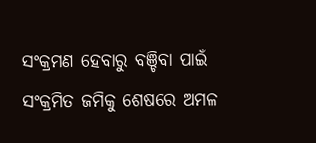ସଂକ୍ରମଣ ହେବାରୁ ବଞ୍ଚିବା ପାଇଁ ସଂକ୍ରମିତ ଜମିକୁ ଶେଷରେ ଅମଳ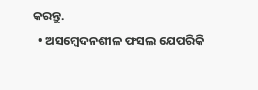କରନ୍ତୁ.
  • ଅସମ୍ବେଦନଶୀଳ ଫସଲ ଯେପରିକି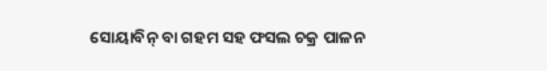ସୋୟାବିନ୍ ବା ଗହମ ସହ ଫସଲ ଚକ୍ର ପାଳନ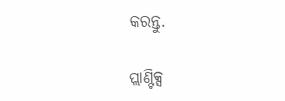କରନ୍ତୁ.

ପ୍ଲାଣ୍ଟିକ୍ସ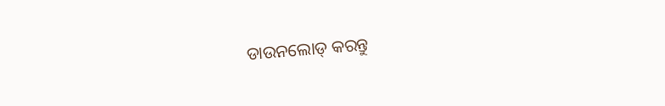ଡାଉନଲୋଡ୍ କରନ୍ତୁ